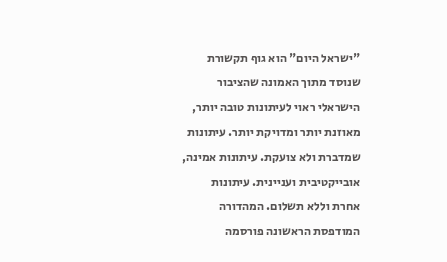"ישראל היום" הוא גוף תקשורת שנוסד מתוך האמונה שהציבור הישראלי ראוי לעיתונות טובה יותר, מאוזנת יותר ומדויקת יותר. עיתונות שמדברת ולא צועקת. עיתונות אמינה, אובייקטיבית ועניינית. עיתונות אחרת וללא תשלום. המהדורה המודפסת הראשונה פורסמה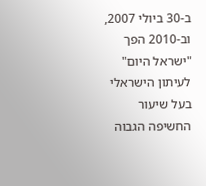ב-30 ביולי 2007, וב-2010 הפך "ישראל היום" לעיתון הישראלי בעל שיעור החשיפה הגבוה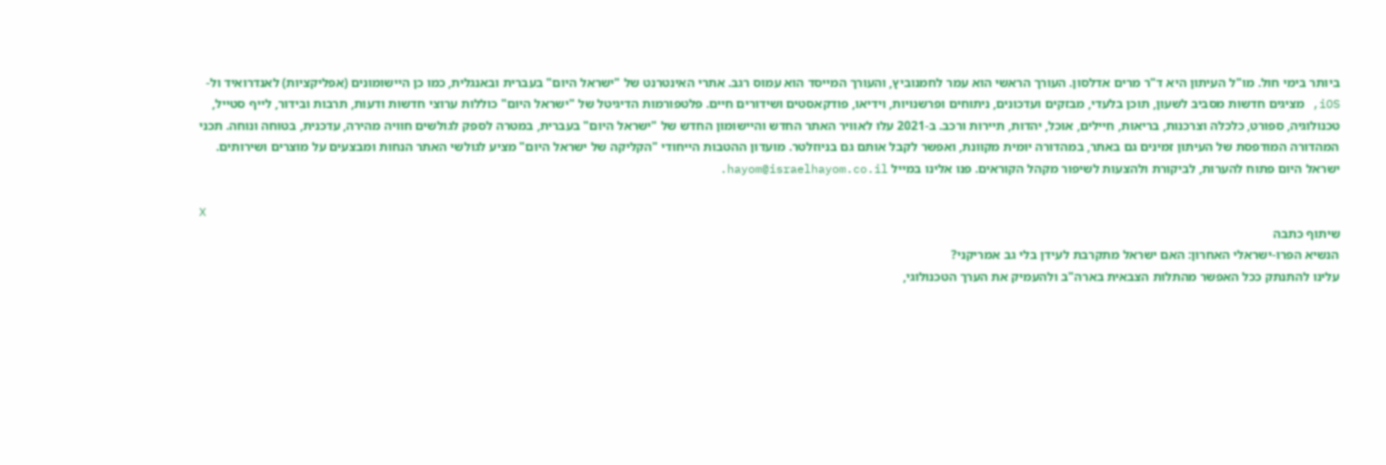ביותר בימי חול. מו"ל העיתון היא ד"ר מרים אדלסון. העורך הראשי הוא עמר לחמנוביץ, והעורך המייסד הוא עמוס רגב. אתרי האינטרנט של "ישראל היום" בעברית ובאנגלית, כמו כן היישומונים (אפליקציות) לאנדרואיד ול-iOS, מציגים חדשות מסביב לשעון, תוכן בלעדי, מבזקים ועדכונים, ניתוחים ופרשנויות, וידיאו, פודקאסטים ושידורים חיים. פלטפורמות הדיגיטל של "ישראל היום" כוללות ערוצי חדשות ודעות, תרבות ובידור, לייף סטייל, טכנולוגיה, ספורט, כלכלה וצרכנות, בריאות, חיילים, אוכל, יהדות, תיירות ורכב. ב-2021 עלו לאוויר האתר החדש והיישומון החדש של "ישראל היום" בעברית, במטרה לספק לגולשים חוויה מהירה, עדכנית, בטוחה ונוחה. תכני המהדורה המודפסת של העיתון זמינים גם באתר, במהדורה יומית מקוונת, ואפשר לקבל אותם גם בניוזלטר. מועדון ההטבות הייחודי "הקליקה של ישראל היום" מציע לגולשי האתר הנחות ומבצעים על מוצרים ושירותים. ישראל היום פתוח להערות, לביקורת ולהצעות לשיפור מקהל הקוראים. פנו אלינו במייל hayom@israelhayom.co.il.

X
שיתוף כתבה
הנשיא הפרו-ישראלי האחרון: האם ישראל מתקרבת לעידן בלי גב אמריקני?
עלינו להתנתק ככל האפשר מהתלות הצבאית בארה"ב ולהעמיק את הערך הטכנולוגי,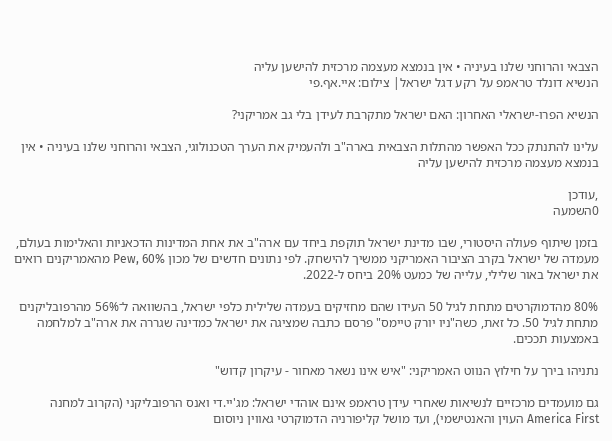הצבאי והרוחני שלנו בעיניה • אין בנמצא מעצמה מרכזית להישען עליה
הנשיא דונלד טראמפ על רקע דגל ישראל| צילום: איי.אף.פי

הנשיא הפרו-ישראלי האחרון: האם ישראל מתקרבת לעידן בלי גב אמריקני?

עלינו להתנתק ככל האפשר מהתלות הצבאית בארה"ב ולהעמיק את הערך הטכנולוגי, הצבאי והרוחני שלנו בעיניה • אין בנמצא מעצמה מרכזית להישען עליה

,עודכן
0השמעה

בזמן שיתוף פעולה היסטורי, שבו מדינת ישראל תוקפת ביחד עם ארה"ב את אחת המדינות הדכאניות והאלימות בעולם, מעמדה של ישראל בקרב הציבור האמריקני ממשיך להישחק. לפי נתונים חדשים של מכון Pew, 60% מהאמריקנים רואים את ישראל באור שלילי, עלייה של כמעט 20% ביחס ל-2022.

80% מהדמוקרטים מתחת לגיל 50 העידו שהם מחזיקים בעמדה שלילית כלפי ישראל, בהשוואה ל־56% מהרפובליקנים מתחת לגיל 50. כל זאת, כשה"ניו יורק טיימס" פרסם כתבה שמציגה את ישראל כמדינה שגררה את ארה"ב למלחמה באמצעות תככים.

נתניהו בירך על חילוץ הנווט האמריקני: "איש אינו נשאר מאחור - עיקרון קדוש"

גם מועמדים מרכזיים לנשיאות שאחרי עידן טראמפ אינם אוהדי ישראל: מג'יי.די ואנס הרפובליקני (הקרוב למחנה America First העוין והאנטישמי), ועד מושל קליפורניה הדמוקרטי גאווין ניוסום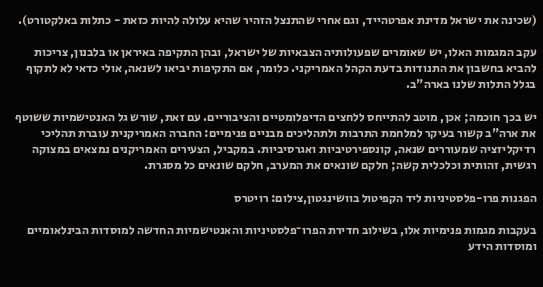(שכינה את ישראל מדינת אפרטהייד, וגם אחרי שהתנצל הזהיר שהיא עלולה להיות כזאת - כתלות באלקטורט).

עקב המגמות האלו, יש שאומרים שפעולותיה הצבאיות של ישראל, ובהן התקיפה באיראן או בלבנון, צריכות להביא בחשבון את התנודות בדעת הקהל האמריקני. כלומר, אם התקיפות יביאו לשנאה, אולי כדאי לא לתקוף בגלל התלות שלנו בארה"ב.

יש בכך חוכמה; אכן, מוטב להתייחס ללחצים הדיפלומטיים והציבוריים. עם זאת, שורש גל האנטישמיות ששוטף את ארה"ב קשור בעיקר למלחמת התרבות ולתהליכים מבניים פנימיים: החברה האמריקנית עוברת תהליכי רדיקליזציה שמעוררים שנאה, קונספירטיביות ואגרסיביות. במקביל, הצעירים האמריקנים נמצאים במצוקה רגשית, זהותית וכלכלית קשה; חלקם שונאים את המערב, חלקם שונאים כל מסגרת.

הפגנות פרו-פלסטיניות ליד הקפיטול בוושינגטון,צילום: רויטרס

בעקבות מגמות פנימיות אלו, בשילוב חדירת הפרו־פלסטיניות והאנטישמיות החדשה למוסדות הבינלאומיים ומוסדות הידע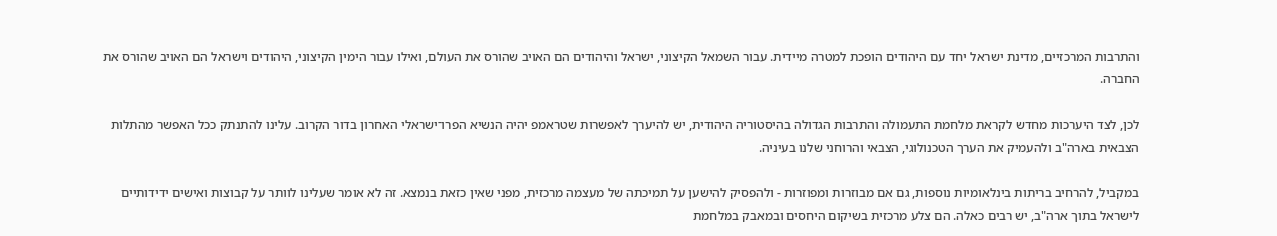והתרבות המרכזיים, מדינת ישראל יחד עם היהודים הופכת למטרה מיידית. עבור השמאל הקיצוני, ישראל והיהודים הם האויב שהורס את העולם, ואילו עבור הימין הקיצוני, היהודים וישראל הם האויב שהורס את החברה.

לכן, לצד היערכות מחדש לקראת מלחמת התעמולה והתרבות הגדולה בהיסטוריה היהודית, יש להיערך לאפשרות שטראמפ יהיה הנשיא הפרו־ישראלי האחרון בדור הקרוב. עלינו להתנתק ככל האפשר מהתלות הצבאית בארה"ב ולהעמיק את הערך הטכנולוגי, הצבאי והרוחני שלנו בעיניה.

במקביל, להרחיב בריתות בינלאומיות נוספות, גם אם מבוזרות ומפוזרות - ולהפסיק להישען על תמיכתה של מעצמה מרכזית, מפני שאין כזאת בנמצא. זה לא אומר שעלינו לוותר על קבוצות ואישים ידידותיים לישראל בתוך ארה"ב, יש רבים כאלה. הם צלע מרכזית בשיקום היחסים ובמאבק במלחמת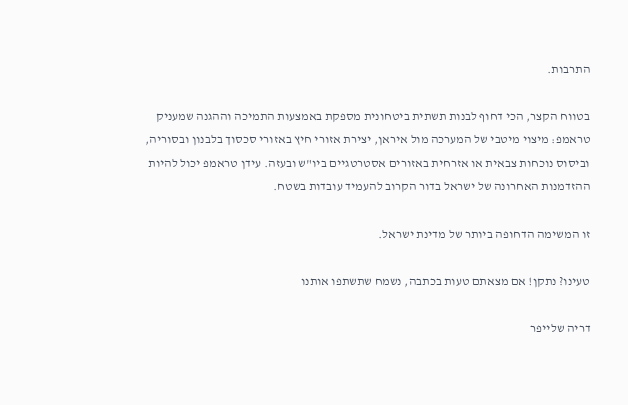התרבות.

בטווח הקצר, הכי דחוף לבנות תשתית ביטחונית מספקת באמצעות התמיכה וההגנה שמעניק טראמפ: מיצוי מיטבי של המערכה מול איראן, יצירת אזורי חיץ באזורי סכסוך בלבנון ובסוריה, וביסוס נוכחות צבאית או אזרחית באזורים אסטרטגיים ביו"ש ובעזה. עידן טראמפ יכול להיות ההזדמנות האחרונה של ישראל בדור הקרוב להעמיד עובדות בשטח.

זו המשימה הדחופה ביותר של מדינת ישראל.

טעינו? נתקן! אם מצאתם טעות בכתבה, נשמח שתשתפו אותנו

דריה שלייפר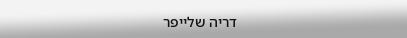דריה שלייפר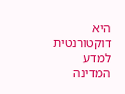היא דוקטורנטית למדע המדינה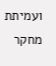ועמיתת מחקר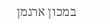במכון ארגמן